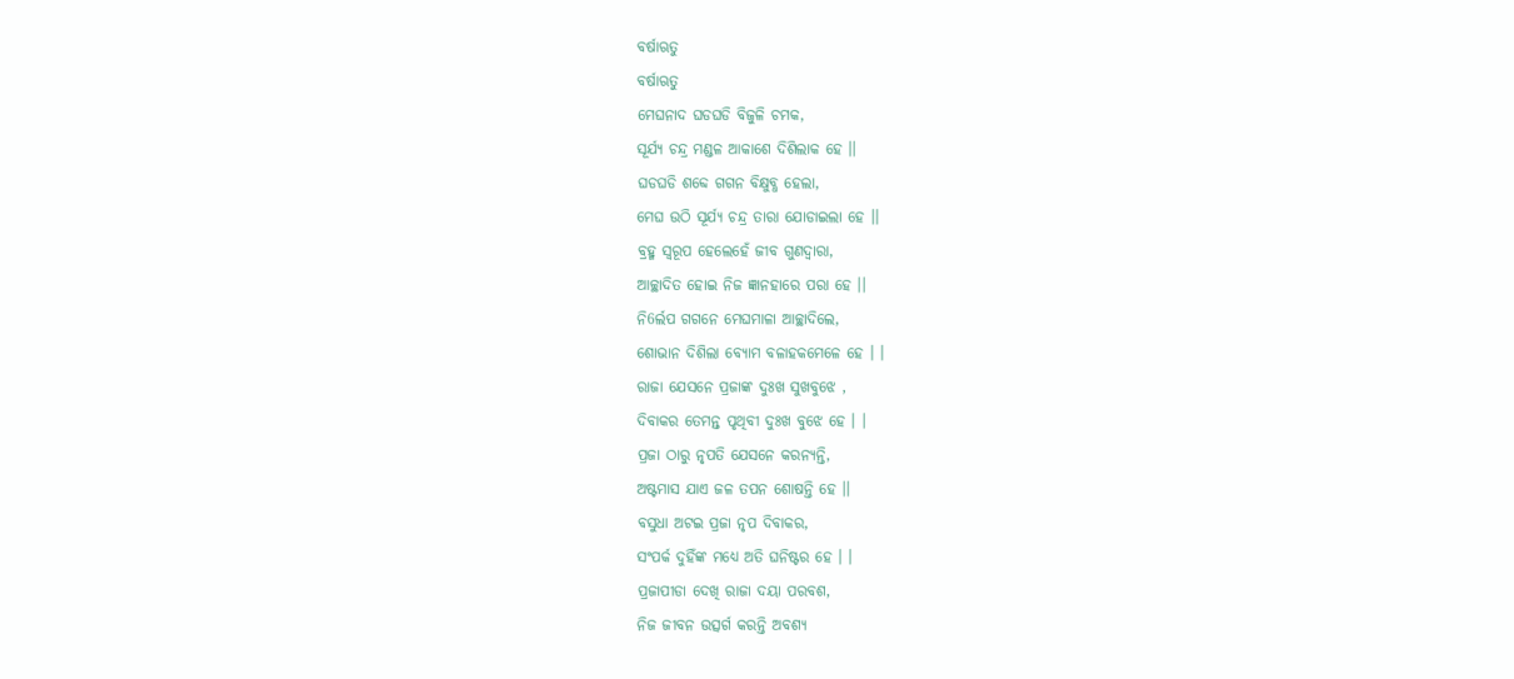ବର୍ଷାଋତୁ
ବର୍ଷାଋତୁ
ମେଘନାଦ ଘଡଘଡି ବିଜୁଳି ଚମକ,
ସୂର୍ଯ୍ୟ ଚନ୍ଦ୍ର ମଣ୍ଡଳ ଆକାଶେ ଦିଶିଲାକ ହେ ।।
ଘଡଘଡି ଶବ୍ଦେ ଗଗନ ବିକ୍ଷୁବ୍ଧ ହେଲା,
ମେଘ ଉଠି ସୂର୍ଯ୍ୟ ଚନ୍ଦ୍ର ତାରା ଯୋଡାଇଲା ହେ ।।
ବ୍ରହ୍ମ ସ୍ୱରୂପ ହେଲେହେଁ ଜୀବ ଗୁଣଦ୍ଵାରା,
ଆଚ୍ଛାଦିତ ହୋଇ ନିଜ ଜ୍ଞାନହାରେ ପରା ହେ ।।
ନି6ର୍ଲପ ଗଗନେ ମେଘମାଳା ଆଚ୍ଛାଦିଲେ,
ଶୋଭାନ ଦିଶିଲା ବ୍ୟୋମ ବଳାହକମେଳେ ହେ । ।
ରାଜା ଯେସନେ ପ୍ରଜାଙ୍କ ଦୁଃଖ ସୁଖବୁଝେ ,
ଦିବାକର ତେମନ୍ତ ପୃଥିବୀ ଦୁଃଖ ବୁଝେ ହେ । ।
ପ୍ରଜା ଠାରୁ ନୃପତି ଯେସନେ କରନ୍ୟନ୍ତି,
ଅଷ୍ଟମାସ ଯାଏ ଜଳ ତପନ ଶୋଷନ୍ତି ହେ ।।
ବସୁଧା ଅଟଇ ପ୍ରଜା ନୃପ ଦିବାକର,
ସଂପର୍କ ଦୁହିଁଙ୍କ ମଧ୍ୟେ ଅତି ଘନିଷ୍ଟର ହେ । ।
ପ୍ରଜାପୀଡା ଦେଖି ରାଜା ଦୟା ପରବଶ,
ନିଜ ଜୀବନ ଉତ୍ସର୍ଗ କରନ୍ତି ଅବଶ୍ୟ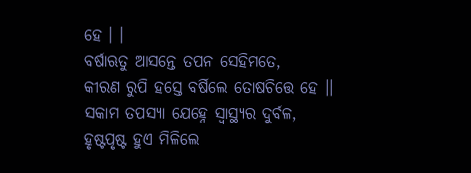ହେ । ।
ବର୍ଷାଋତୁ ଆସନ୍ତେ ତପନ ସେହିମତେ,
କୀରଣ ରୁପି ହସ୍ତେ ବର୍ଷିଲେ ତୋଷଚିତ୍ତେ ହେ ।।
ସକାମ ତପସ୍ୟା ଯେହ୍ନେ ସ୍ଵାସ୍ଥ୍ୟର ଦୁର୍ବଳ,
ହୃଷ୍ଟପୃଷ୍ଟ ହୁଏ ମିଳିଲେ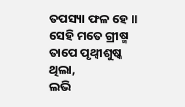ତପସ୍ୟା ଫଳ ହେ ॥
ସେହି ମତେ ଗ୍ରୀଷ୍ମ ତାପେ ପୃଥ୍ବୀଶୁଷ୍କ ଥିଲା,
ଲଭି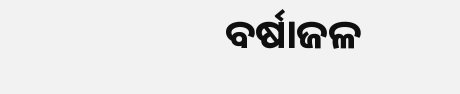ବର୍ଷାଜଳ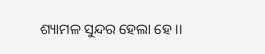ଶ୍ୟାମଳ ସୁନ୍ଦର ହେଲା ହେ ।।